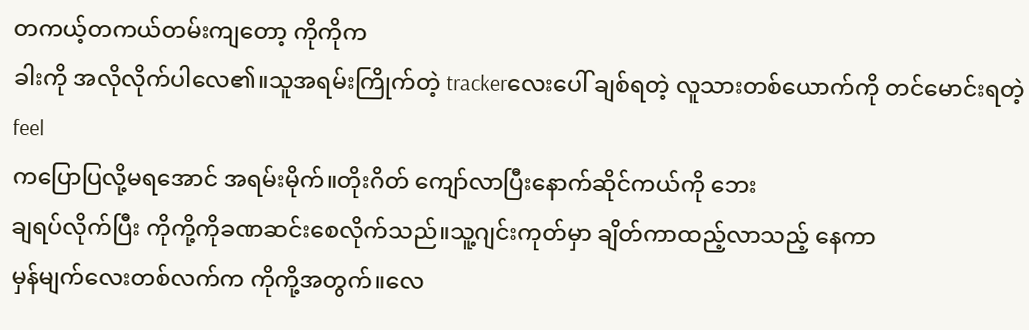တကယ့်တကယ်တမ်းကျတော့ ကိုကိုက
ခါးကို အလိုလိုက်ပါလေ၏။သူအရမ်းကြိုက်တဲ့ trackerလေးပေါ် ချစ်ရတဲ့ လူသားတစ်ယောက်ကို တင်မောင်းရတဲ့ feel
ကပြောပြလို့မရအောင် အရမ်းမိုက်။တိုးဂိတ် ကျော်လာပြီးနောက်ဆိုင်ကယ်ကို ဘေး
ချရပ်လိုက်ပြီး ကိုကို့ကိုခဏဆင်းစေလိုက်သည်။သူ့ဂျင်းကုတ်မှာ ချိတ်ကာထည့်လာသည့် နေကာ
မှန်မျက်လေးတစ်လက်က ကိုကို့အတွက်။လေ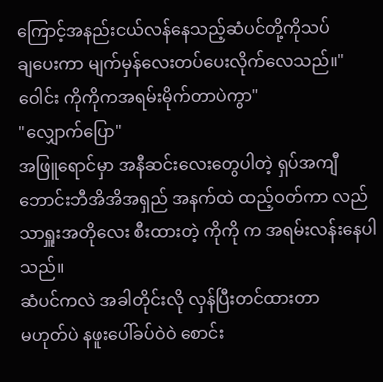ကြောင့်အနည်းငယ်လန်နေသည့်ဆံပင်တို့ကိုသပ်
ချပေးကာ မျက်မှန်လေးတပ်ပေးလိုက်လေသည်။"ဝေါင်း ကိုကိုကအရမ်းမိုက်တာပဲကွာ"
"လျှောက်ပြော"
အဖြူရောင်မှာ အနီဆင်းလေးတွေပါတဲ့ ရှပ်အကျီ ဘောင်းဘီအိအိအရှည် အနက်ထဲ ထည့်ဝတ်ကာ လည်သာရှူးအတိုလေး စီးထားတဲ့ ကိုကို က အရမ်းလန်းနေပါသည်။
ဆံပင်ကလဲ အခါတိုင်းလို လှန်ပြီးတင်ထားတာ
မဟုတ်ပဲ နဖူးပေါ်ခပ်ဝဲဝဲ စောင်း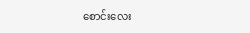စောင်းလေး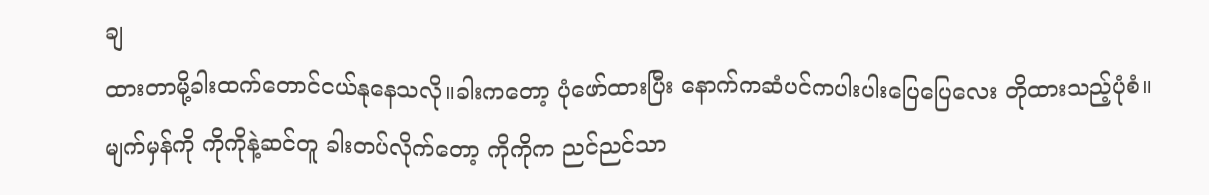ချ
ထားတာမို့ခါးထက်တောင်ငယ်နုနေသလို။ခါးကတော့ ပုံဖော်ထားပြီး နောက်ကဆံပင်ကပါးပါးပြေပြေလေး တိုထားသည့်ပုံစံ။
မျက်မှန်ကို ကိုကိုနဲ့ဆင်တူ ခါးတပ်လိုက်တော့ ကိုကိုက ညင်ညင်သာ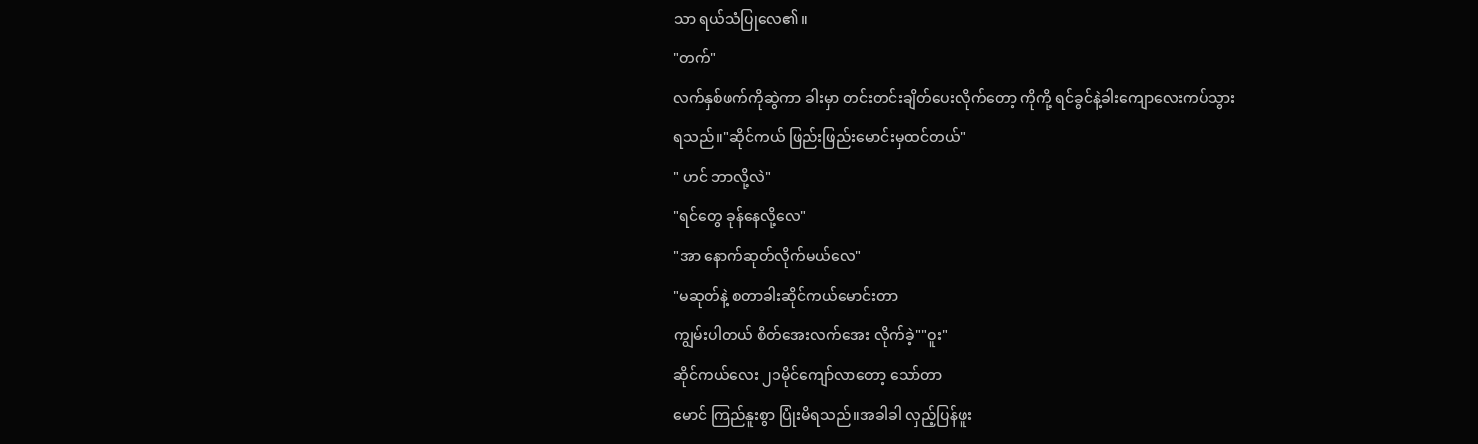သာ ရယ်သံပြုလေ၏။
"တက်"
လက်နှစ်ဖက်ကိုဆွဲကာ ခါးမှာ တင်းတင်းချိတ်ပေးလိုက်တော့ ကိုကို့ ရင်ခွင်နဲ့ခါးကျောလေးကပ်သွား
ရသည်။"ဆိုင်ကယ် ဖြည်းဖြည်းမောင်းမှထင်တယ်"
" ဟင် ဘာလို့လဲ"
"ရင်တွေ ခုန်နေလို့လေ"
"အာ နောက်ဆုတ်လိုက်မယ်လေ"
"မဆုတ်နဲ့ စတာခါးဆိုင်ကယ်မောင်းတာ
ကျွမ်းပါတယ် စိတ်အေးလက်အေး လိုက်ခဲ့""ဝူး"
ဆိုင်ကယ်လေး ၂၁မိုင်ကျော်လာတော့ သော်တာ
မောင် ကြည်နူးစွာ ပြုံးမိရသည်။အခါခါ လှည့်ပြန်ဖူး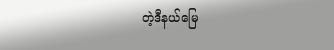တဲ့ဒီနယ်မြေ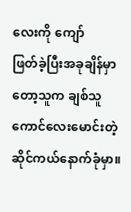လေးကို ကျော်
ဖြတ်ခဲ့ပြီးအခုချိန်မှာတော့သူက ချစ်သူကောင်လေးမောင်းတဲ့ ဆိုင်ကယ်နောက်ခုံမှာ။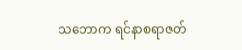သဘောက ရင်နာစရာဇတ်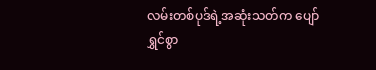လမ်းတစ်ပုဒ်ရဲ့အဆုံးသတ်က ပျော်
ရွှင်စွာ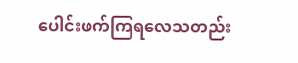ပေါင်းဖက်ကြရလေသတည်း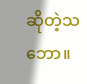ဆိုတဲ့သဘော။